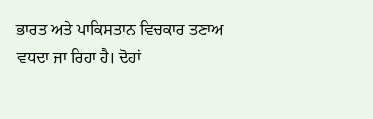ਭਾਰਤ ਅਤੇ ਪਾਕਿਸਤਾਨ ਵਿਚਕਾਰ ਤਣਾਅ ਵਧਦਾ ਜਾ ਰਿਹਾ ਹੈ। ਦੋਹਾਂ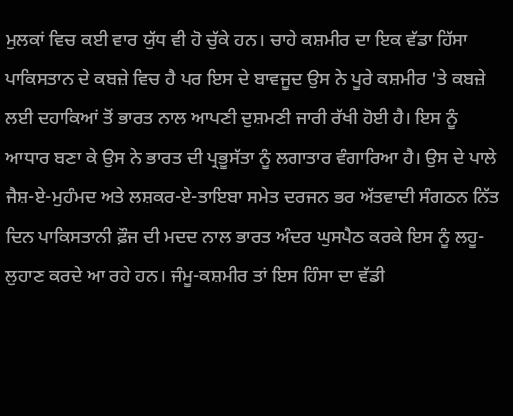ਮੁਲਕਾਂ ਵਿਚ ਕਈ ਵਾਰ ਯੁੱਧ ਵੀ ਹੋ ਚੁੱਕੇ ਹਨ। ਚਾਹੇ ਕਸ਼ਮੀਰ ਦਾ ਇਕ ਵੱਡਾ ਹਿੱਸਾ ਪਾਕਿਸਤਾਨ ਦੇ ਕਬਜ਼ੇ ਵਿਚ ਹੈ ਪਰ ਇਸ ਦੇ ਬਾਵਜੂਦ ਉਸ ਨੇ ਪੂਰੇ ਕਸ਼ਮੀਰ 'ਤੇ ਕਬਜ਼ੇ ਲਈ ਦਹਾਕਿਆਂ ਤੋਂ ਭਾਰਤ ਨਾਲ ਆਪਣੀ ਦੁਸ਼ਮਣੀ ਜਾਰੀ ਰੱਖੀ ਹੋਈ ਹੈ। ਇਸ ਨੂੰ ਆਧਾਰ ਬਣਾ ਕੇ ਉਸ ਨੇ ਭਾਰਤ ਦੀ ਪ੍ਰਭੂਸੱਤਾ ਨੂੰ ਲਗਾਤਾਰ ਵੰਗਾਰਿਆ ਹੈ। ਉਸ ਦੇ ਪਾਲੇ ਜੈਸ਼-ਏ-ਮੁਹੰਮਦ ਅਤੇ ਲਸ਼ਕਰ-ਏ-ਤਾਇਬਾ ਸਮੇਤ ਦਰਜਨ ਭਰ ਅੱਤਵਾਦੀ ਸੰਗਠਨ ਨਿੱਤ ਦਿਨ ਪਾਕਿਸਤਾਨੀ ਫ਼ੌਜ ਦੀ ਮਦਦ ਨਾਲ ਭਾਰਤ ਅੰਦਰ ਘੁਸਪੈਠ ਕਰਕੇ ਇਸ ਨੂੰ ਲਹੂ-ਲੁਹਾਣ ਕਰਦੇ ਆ ਰਹੇ ਹਨ। ਜੰਮੂ-ਕਸ਼ਮੀਰ ਤਾਂ ਇਸ ਹਿੰਸਾ ਦਾ ਵੱਡੀ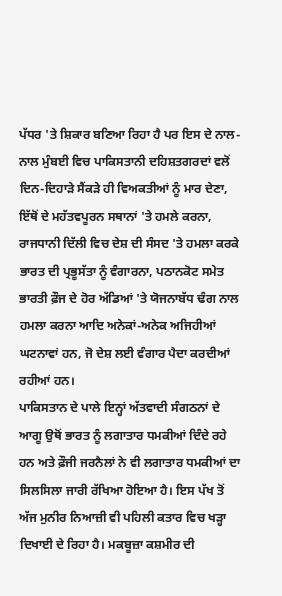ਪੱਧਰ 'ਤੇ ਸ਼ਿਕਾਰ ਬਣਿਆ ਰਿਹਾ ਹੈ ਪਰ ਇਸ ਦੇ ਨਾਲ-ਨਾਲ ਮੁੰਬਈ ਵਿਚ ਪਾਕਿਸਤਾਨੀ ਦਹਿਸ਼ਤਗਰਦਾਂ ਵਲੋਂ ਦਿਨ-ਦਿਹਾੜੇ ਸੈਂਕੜੇ ਹੀ ਵਿਅਕਤੀਆਂ ਨੂੰ ਮਾਰ ਦੇਣਾ, ਇੱਥੋਂ ਦੇ ਮਹੱਤਵਪੂਰਨ ਸਥਾਨਾਂ 'ਤੇ ਹਮਲੇ ਕਰਨਾ, ਰਾਜਧਾਨੀ ਦਿੱਲੀ ਵਿਚ ਦੇਸ਼ ਦੀ ਸੰਸਦ 'ਤੇ ਹਮਲਾ ਕਰਕੇ ਭਾਰਤ ਦੀ ਪ੍ਰਭੂਸੱਤਾ ਨੂੰ ਵੰਗਾਰਨਾ, ਪਠਾਨਕੋਟ ਸਮੇਤ ਭਾਰਤੀ ਫ਼ੌਜ ਦੇ ਹੋਰ ਅੱਡਿਆਂ 'ਤੇ ਯੋਜਨਾਬੱਧ ਢੰਗ ਨਾਲ ਹਮਲਾ ਕਰਨਾ ਆਦਿ ਅਨੇਕਾਂ-ਅਨੇਕ ਅਜਿਹੀਆਂ ਘਟਨਾਵਾਂ ਹਨ, ਜੋ ਦੇਸ਼ ਲਈ ਵੰਗਾਰ ਪੈਦਾ ਕਰਦੀਆਂ ਰਹੀਆਂ ਹਨ।
ਪਾਕਿਸਤਾਨ ਦੇ ਪਾਲੇ ਇਨ੍ਹਾਂ ਅੱਤਵਾਦੀ ਸੰਗਠਨਾਂ ਦੇ ਆਗੂ ਉਥੋਂ ਭਾਰਤ ਨੂੰ ਲਗਾਤਾਰ ਧਮਕੀਆਂ ਦਿੰਦੇ ਰਹੇ ਹਨ ਅਤੇ ਫ਼ੌਜੀ ਜਰਨੈਲਾਂ ਨੇ ਵੀ ਲਗਾਤਾਰ ਧਮਕੀਆਂ ਦਾ ਸਿਲਸਿਲਾ ਜਾਰੀ ਰੱਖਿਆ ਹੋਇਆ ਹੈ। ਇਸ ਪੱਖ ਤੋਂ ਅੱਜ ਮੁਨੀਰ ਨਿਆਜ਼ੀ ਵੀ ਪਹਿਲੀ ਕਤਾਰ ਵਿਚ ਖੜ੍ਹਾ ਦਿਖਾਈ ਦੇ ਰਿਹਾ ਹੈ। ਮਕਬੂਜ਼ਾ ਕਸ਼ਮੀਰ ਦੀ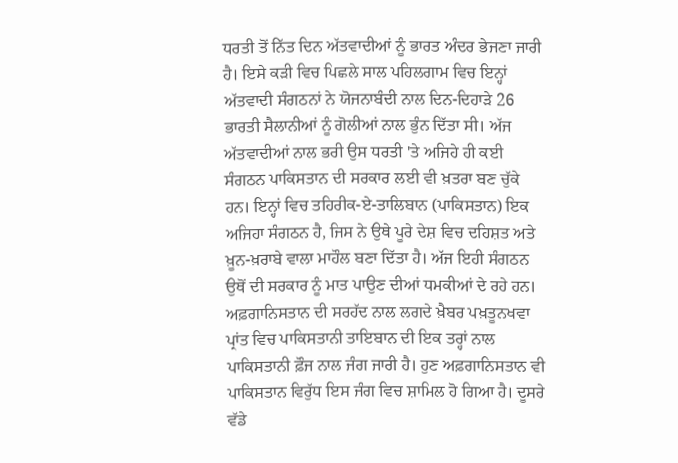ਧਰਤੀ ਤੋਂ ਨਿੱਤ ਦਿਨ ਅੱਤਵਾਦੀਆਂ ਨੂੰ ਭਾਰਤ ਅੰਦਰ ਭੇਜਣਾ ਜਾਰੀ ਹੈ। ਇਸੇ ਕੜੀ ਵਿਚ ਪਿਛਲੇ ਸਾਲ ਪਹਿਲਗਾਮ ਵਿਚ ਇਨ੍ਹਾਂ ਅੱਤਵਾਦੀ ਸੰਗਠਨਾਂ ਨੇ ਯੋਜਨਾਬੰਦੀ ਨਾਲ ਦਿਨ-ਦਿਹਾੜੇ 26 ਭਾਰਤੀ ਸੈਲਾਨੀਆਂ ਨੂੰ ਗੋਲੀਆਂ ਨਾਲ ਭੁੰਨ ਦਿੱਤਾ ਸੀ। ਅੱਜ ਅੱਤਵਾਦੀਆਂ ਨਾਲ ਭਰੀ ਉਸ ਧਰਤੀ 'ਤੇ ਅਜਿਹੇ ਹੀ ਕਈ ਸੰਗਠਨ ਪਾਕਿਸਤਾਨ ਦੀ ਸਰਕਾਰ ਲਈ ਵੀ ਖ਼ਤਰਾ ਬਣ ਚੁੱਕੇ ਹਨ। ਇਨ੍ਹਾਂ ਵਿਚ ਤਹਿਰੀਕ-ਏ-ਤਾਲਿਬਾਨ (ਪਾਕਿਸਤਾਨ) ਇਕ ਅਜਿਹਾ ਸੰਗਠਨ ਹੈ, ਜਿਸ ਨੇ ਉਥੇ ਪੂਰੇ ਦੇਸ਼ ਵਿਚ ਦਹਿਸ਼ਤ ਅਤੇ ਖ਼ੂਨ-ਖ਼ਰਾਬੇ ਵਾਲਾ ਮਾਹੌਲ ਬਣਾ ਦਿੱਤਾ ਹੈ। ਅੱਜ ਇਹੀ ਸੰਗਠਨ ਉਥੋਂ ਦੀ ਸਰਕਾਰ ਨੂੰ ਮਾਤ ਪਾਉਣ ਦੀਆਂ ਧਮਕੀਆਂ ਦੇ ਰਹੇ ਹਨ। ਅਫ਼ਗਾਨਿਸਤਾਨ ਦੀ ਸਰਹੱਦ ਨਾਲ ਲਗਦੇ ਖ਼ੈਬਰ ਪਖ਼ਤੂਨਖਵਾ ਪ੍ਰਾਂਤ ਵਿਚ ਪਾਕਿਸਤਾਨੀ ਤਾਇਬਾਨ ਦੀ ਇਕ ਤਰ੍ਹਾਂ ਨਾਲ ਪਾਕਿਸਤਾਨੀ ਫ਼ੌਜ ਨਾਲ ਜੰਗ ਜਾਰੀ ਹੈ। ਹੁਣ ਅਫ਼ਗਾਨਿਸਤਾਨ ਵੀ ਪਾਕਿਸਤਾਨ ਵਿਰੁੱਧ ਇਸ ਜੰਗ ਵਿਚ ਸ਼ਾਮਿਲ ਹੋ ਗਿਆ ਹੈ। ਦੂਸਰੇ ਵੱਡੇ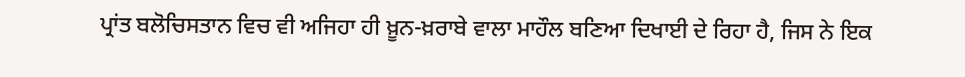ਪ੍ਰਾਂਤ ਬਲੋਚਿਸਤਾਨ ਵਿਚ ਵੀ ਅਜਿਹਾ ਹੀ ਖ਼ੂਨ-ਖ਼ਰਾਬੇ ਵਾਲਾ ਮਾਹੌਲ ਬਣਿਆ ਦਿਖਾਈ ਦੇ ਰਿਹਾ ਹੈ, ਜਿਸ ਨੇ ਇਕ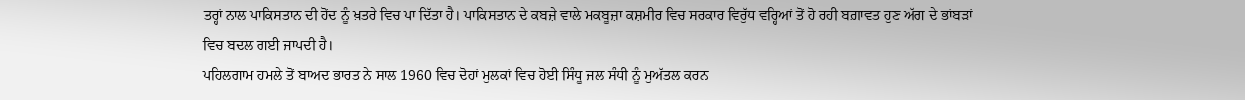ਤਰ੍ਹਾਂ ਨਾਲ ਪਾਕਿਸਤਾਨ ਦੀ ਹੋਂਦ ਨੂੰ ਖ਼ਤਰੇ ਵਿਚ ਪਾ ਦਿੱਤਾ ਹੈ। ਪਾਕਿਸਤਾਨ ਦੇ ਕਬਜ਼ੇ ਵਾਲੇ ਮਕਬੂਜ਼ਾ ਕਸ਼ਮੀਰ ਵਿਚ ਸਰਕਾਰ ਵਿਰੁੱਧ ਵਰ੍ਹਿਆਂ ਤੋਂ ਹੋ ਰਹੀ ਬਗ਼ਾਵਤ ਹੁਣ ਅੱਗ ਦੇ ਭਾਂਬੜਾਂ ਵਿਚ ਬਦਲ ਗਈ ਜਾਪਦੀ ਹੈ।
ਪਹਿਲਗਾਮ ਹਮਲੇ ਤੋਂ ਬਾਅਦ ਭਾਰਤ ਨੇ ਸਾਲ 1960 ਵਿਚ ਦੋਹਾਂ ਮੁਲਕਾਂ ਵਿਚ ਹੋਈ ਸਿੰਧੂ ਜਲ ਸੰਧੀ ਨੂੰ ਮੁਅੱਤਲ ਕਰਨ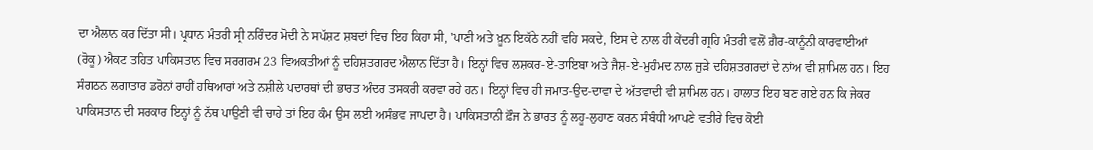ਦਾ ਐਲਾਨ ਕਰ ਦਿੱਤਾ ਸੀ। ਪ੍ਰਧਾਨ ਮੰਤਰੀ ਸ੍ਰੀ ਨਰਿੰਦਰ ਮੋਦੀ ਨੇ ਸਪੱਸ਼ਟ ਸ਼ਬਦਾਂ ਵਿਚ ਇਹ ਕਿਹਾ ਸੀ, 'ਪਾਣੀ ਅਤੇ ਖ਼ੂਨ ਇਕੱਠੇ ਨਹੀਂ ਵਹਿ ਸਕਦੇ, ਇਸ ਦੇ ਨਾਲ ਹੀ ਕੇਂਦਰੀ ਗ੍ਰਹਿ ਮੰਤਰੀ ਵਲੋਂ ਗ਼ੈਰ-ਕਾਨੂੰਨੀ ਕਾਰਵਾਈਆਂ (ਰੋਕੂ) ਐਕਟ ਤਹਿਤ ਪਾਕਿਸਤਾਨ ਵਿਚ ਸਰਗਰਮ 23 ਵਿਅਕਤੀਆਂ ਨੂੰ ਦਹਿਸ਼ਤਗਰਦ ਐਲਾਨ ਦਿੱਤਾ ਹੈ। ਇਨ੍ਹਾਂ ਵਿਚ ਲਸ਼ਕਰ-ਏ-ਤਾਇਬਾ ਅਤੇ ਜੈਸ਼-ਏ-ਮੁਹੰਮਦ ਨਾਲ ਜੁੜੇ ਦਹਿਸ਼ਤਗਰਦਾਂ ਦੇ ਨਾਂਅ ਵੀ ਸ਼ਾਮਿਲ ਹਨ। ਇਹ ਸੰਗਠਨ ਲਗਾਤਾਰ ਡਰੋਨਾਂ ਰਾਹੀਂ ਹਥਿਆਰਾਂ ਅਤੇ ਨਸ਼ੀਲੇ ਪਦਾਰਥਾਂ ਦੀ ਭਾਰਤ ਅੰਦਰ ਤਸਕਰੀ ਕਰਵਾ ਰਹੇ ਹਨ। ਇਨ੍ਹਾਂ ਵਿਚ ਹੀ ਜਮਾਤ-ਉਦ-ਦਾਵਾ ਦੇ ਅੱਤਵਾਦੀ ਵੀ ਸ਼ਾਮਿਲ ਹਨ। ਹਾਲਾਤ ਇਹ ਬਣ ਗਏ ਹਨ ਕਿ ਜੇਕਰ ਪਾਕਿਸਤਾਨ ਦੀ ਸਰਕਾਰ ਇਨ੍ਹਾਂ ਨੂੰ ਨੱਥ ਪਾਉਣੀ ਵੀ ਚਾਹੇ ਤਾਂ ਇਹ ਕੰਮ ਉਸ ਲਈ ਅਸੰਭਵ ਜਾਪਦਾ ਹੈ। ਪਾਕਿਸਤਾਨੀ ਫ਼ੌਜ ਨੇ ਭਾਰਤ ਨੂੰ ਲਹੂ-ਲੁਹਾਣ ਕਰਨ ਸੰਬੰਧੀ ਆਪਣੇ ਵਤੀਰੇ ਵਿਚ ਕੋਈ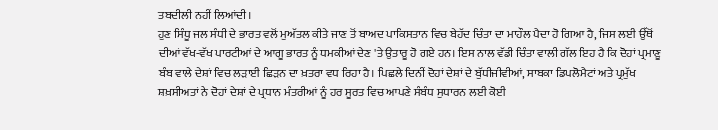ਤਬਦੀਲੀ ਨਹੀਂ ਲਿਆਂਦੀ।
ਹੁਣ ਸਿੰਧੂ ਜਲ ਸੰਧੀ ਦੇ ਭਾਰਤ ਵਲੋਂ ਮੁਅੱਤਲ ਕੀਤੇ ਜਾਣ ਤੋਂ ਬਾਅਦ ਪਾਕਿਸਤਾਨ ਵਿਚ ਬੇਹੱਦ ਚਿੰਤਾ ਦਾ ਮਾਹੌਲ ਪੈਦਾ ਹੋ ਗਿਆ ਹੈ, ਜਿਸ ਲਈ ਉੱਥੋਂ ਦੀਆਂ ਵੱਖ-ਵੱਖ ਪਾਰਟੀਆਂ ਦੇ ਆਗੂ ਭਾਰਤ ਨੂੰ ਧਮਕੀਆਂ ਦੇਣ 'ਤੇ ਉਤਾਰੂ ਹੋ ਗਏ ਹਨ। ਇਸ ਨਾਲ ਵੱਡੀ ਚਿੰਤਾ ਵਾਲੀ ਗੱਲ ਇਹ ਹੈ ਕਿ ਦੋਹਾਂ ਪ੍ਰਮਾਣੂ ਬੰਬ ਵਾਲੇ ਦੇਸ਼ਾਂ ਵਿਚ ਲੜਾਈ ਛਿੜਨ ਦਾ ਖ਼ਤਰਾ ਵਧ ਰਿਹਾ ਹੈ। ਪਿਛਲੇ ਦਿਨੀਂ ਦੋਹਾਂ ਦੇਸ਼ਾਂ ਦੇ ਬੁੱਧੀਜੀਵੀਆਂ, ਸਾਬਕਾ ਡਿਪਲੋਮੈਟਾਂ ਅਤੇ ਪ੍ਰਮੁੱਖ ਸ਼ਖ਼ਸੀਅਤਾਂ ਨੇ ਦੋਹਾਂ ਦੇਸ਼ਾਂ ਦੇ ਪ੍ਰਧਾਨ ਮੰਤਰੀਆਂ ਨੂੰ ਹਰ ਸੂਰਤ ਵਿਚ ਆਪਣੇ ਸੰਬੰਧ ਸੁਧਾਰਨ ਲਈ ਕੋਈ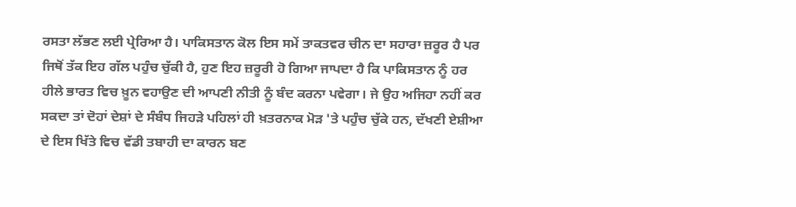ਰਸਤਾ ਲੱਭਣ ਲਈ ਪ੍ਰੇਰਿਆ ਹੈ। ਪਾਕਿਸਤਾਨ ਕੋਲ ਇਸ ਸਮੇਂ ਤਾਕਤਵਰ ਚੀਨ ਦਾ ਸਹਾਰਾ ਜ਼ਰੂਰ ਹੈ ਪਰ ਜਿਥੋਂ ਤੱਕ ਇਹ ਗੱਲ ਪਹੁੰਚ ਚੁੱਕੀ ਹੈ, ਹੁਣ ਇਹ ਜ਼ਰੂਰੀ ਹੋ ਗਿਆ ਜਾਪਦਾ ਹੈ ਕਿ ਪਾਕਿਸਤਾਨ ਨੂੰ ਹਰ ਹੀਲੇ ਭਾਰਤ ਵਿਚ ਖ਼ੂਨ ਵਹਾਉਣ ਦੀ ਆਪਣੀ ਨੀਤੀ ਨੂੰ ਬੰਦ ਕਰਨਾ ਪਵੇਗਾ। ਜੇ ਉਹ ਅਜਿਹਾ ਨਹੀਂ ਕਰ ਸਕਦਾ ਤਾਂ ਦੋਹਾਂ ਦੇਸ਼ਾਂ ਦੇ ਸੰਬੰਧ ਜਿਹੜੇ ਪਹਿਲਾਂ ਹੀ ਖ਼ਤਰਨਾਕ ਮੋੜ 'ਤੇ ਪਹੁੰਚ ਚੁੱਕੇ ਹਨ, ਦੱਖਣੀ ਏਸ਼ੀਆ ਦੇ ਇਸ ਖਿੱਤੇ ਵਿਚ ਵੱਡੀ ਤਬਾਹੀ ਦਾ ਕਾਰਨ ਬਣ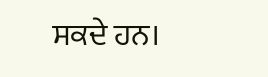ਸਕਦੇ ਹਨ।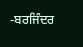-ਬਰਜਿੰਦਰ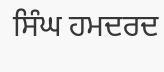ਸਿੰਘ ਹਮਦਰਦ